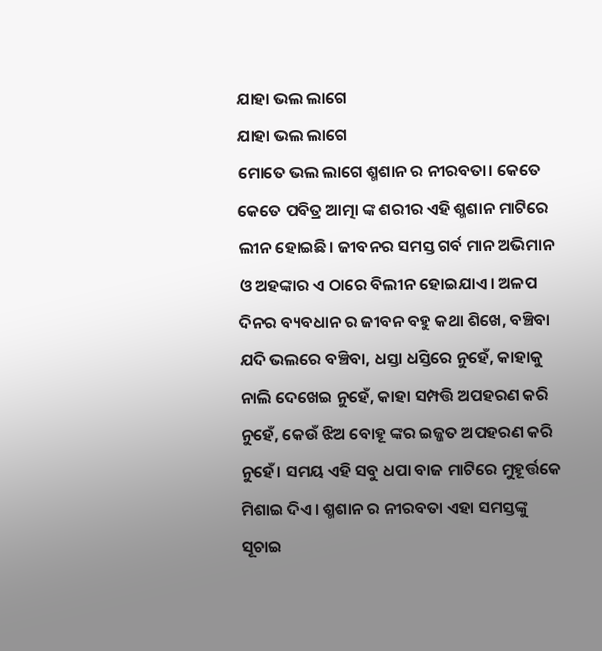ଯାହା ଭଲ ଲାଗେ
ଯାହା ଭଲ ଲାଗେ
ମୋତେ ଭଲ ଲାଗେ ଶ୍ମଶାନ ର ନୀରବତା। କେତେ କେତେ ପବିତ୍ର ଆତ୍ମା ଙ୍କ ଶରୀର ଏହି ଶ୍ମଶାନ ମାଟିରେ ଲୀନ ହୋଇଛି। ଜୀବନର ସମସ୍ତ ଗର୍ବ ମାନ ଅଭିମାନ ଓ ଅହଙ୍କାର ଏ ଠାରେ ବିଲୀନ ହୋଇଯାଏ। ଅଳପ ଦିନର ବ୍ୟବଧାନ ର ଜୀବନ ବହୁ କଥା ଶିଖେ, ବଞ୍ଚିବା ଯଦି ଭଲରେ ବଞ୍ଚିବା, ଧସ୍ତା ଧସ୍ତିରେ ନୁହେଁ, କାହାକୁ ନାଲି ଦେଖେଇ ନୁହେଁ, କାହା ସମ୍ପତ୍ତି ଅପହରଣ କରି ନୁହେଁ, କେଉଁ ଝିଅ ବୋହୂ ଙ୍କର ଇଜ୍ଜତ ଅପହରଣ କରି ନୁହେଁ। ସମୟ ଏହି ସବୁ ଧପା ବାଜ ମାଟିରେ ମୁହୂର୍ତ୍ତକେ ମିଶାଇ ଦିଏ। ଶ୍ମଶାନ ର ନୀରବତା ଏହା ସମସ୍ତଙ୍କୁ ସୂଚାଇ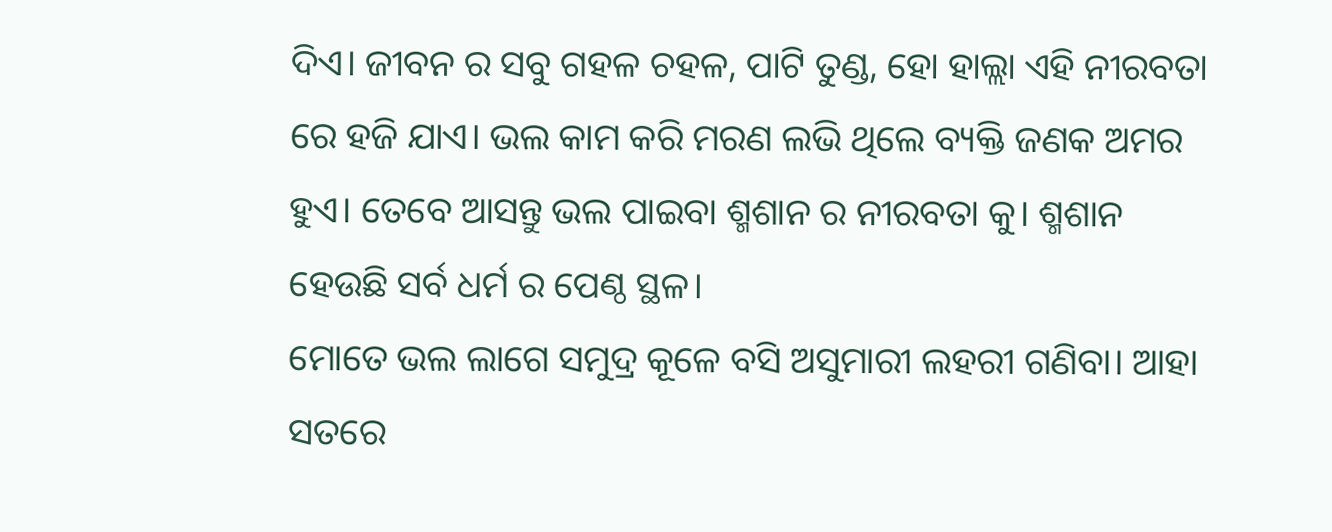ଦିଏ। ଜୀବନ ର ସବୁ ଗହଳ ଚହଳ, ପାଟି ତୁଣ୍ଡ, ହୋ ହାଲ୍ଲା ଏହି ନୀରବତା ରେ ହଜି ଯାଏ। ଭଲ କାମ କରି ମରଣ ଲଭି ଥିଲେ ବ୍ୟକ୍ତି ଜଣକ ଅମର ହୁଏ। ତେବେ ଆସନ୍ତୁ ଭଲ ପାଇବା ଶ୍ମଶାନ ର ନୀରବତା କୁ। ଶ୍ମଶାନ ହେଉଛି ସର୍ବ ଧର୍ମ ର ପେଣ୍ଠ ସ୍ଥଳ।
ମୋତେ ଭଲ ଲାଗେ ସମୁଦ୍ର କୂଳେ ବସି ଅସୁମାରୀ ଲହରୀ ଗଣିବା। ଆହା ସତରେ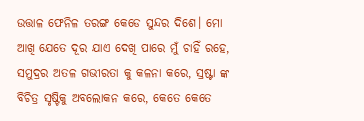ଉତ୍ତାଳ ଫେନିଳ ତରଙ୍ଗ କେଡେ ସୁନ୍ଦର ଦିଶେ। ମୋ ଆଖି ଯେତେ ଦୂର ଯାଏ ଦେଖି ପାରେ ମୁଁ ଚାହିଁ ରହେ, ସମୁଦ୍ରର ଅତଳ ଗଭୀରତା କୁ କଳନା କରେ, ସ୍ରଷ୍ଟା ଙ୍କ ବିଚିତ୍ର ସୃଷ୍ଟିକୁ ଅବଲୋକନ କରେ, କେତେ କେତେ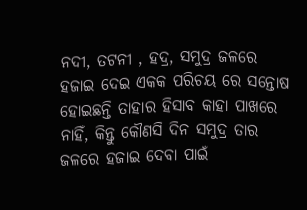ନଦୀ, ତଟନୀ , ହଦ୍ର, ସମୁଦ୍ର ଜଳରେ ହଜାଇ ଦେଇ ଏକକ ପରିଚୟ ରେ ସନ୍ତୋଷ ହୋଇଛନ୍ତି ତାହାର ହିସାବ କାହା ପାଖରେ ନାହିଁ, କିନ୍ତୁ କୌଣସି ଦିନ ସମୁଦ୍ର ତାର ଜଳରେ ହଜାଇ ଦେବା ପାଇଁ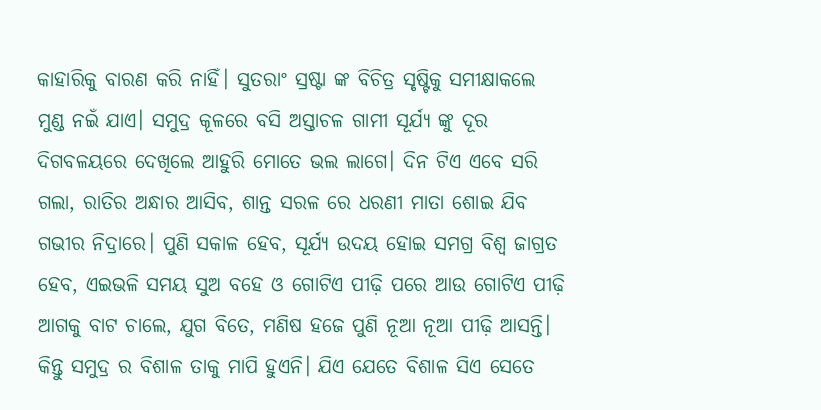କାହାରିକୁ ବାରଣ କରି ନାହିଁ। ସୁତରାଂ ସ୍ରଷ୍ଟା ଙ୍କ ବିଚିତ୍ର ସୃଷ୍ଟିକୁ ସମୀକ୍ଷାକଲେ ମୁଣ୍ଡ ନଇଁ ଯାଏ। ସମୁଦ୍ର କୂଳରେ ବସି ଅସ୍ତାଚଳ ଗାମୀ ସୂର୍ଯ୍ୟ ଙ୍କୁ ଦୂର ଦିଗବଳୟରେ ଦେଖିଲେ ଆହୁରି ମୋତେ ଭଲ ଲାଗେ। ଦିନ ଟିଏ ଏବେ ସରି ଗଲା, ରାତିର ଅନ୍ଧାର ଆସିବ, ଶାନ୍ତ ସରଳ ରେ ଧରଣୀ ମାତା ଶୋଇ ଯିବ ଗଭୀର ନିଦ୍ରାରେ। ପୁଣି ସକାଳ ହେବ, ସୂର୍ଯ୍ୟ ଉଦୟ ହୋଇ ସମଗ୍ର ବିଶ୍ବ ଜାଗ୍ରତ ହେବ, ଏଇଭଳି ସମୟ ସୁଅ ବହେ ଓ ଗୋଟିଏ ପୀଢ଼ି ପରେ ଆଉ ଗୋଟିଏ ପୀଢ଼ି ଆଗକୁ ବାଟ ଚାଲେ, ଯୁଗ ବିତେ, ମଣିଷ ହଜେ ପୁଣି ନୂଆ ନୂଆ ପୀଢ଼ି ଆସନ୍ତି। କିନ୍ତୁ ସମୁଦ୍ର ର ବିଶାଳ ତାକୁ ମାପି ହୁଏନି। ଯିଏ ଯେତେ ବିଶାଳ ସିଏ ସେତେ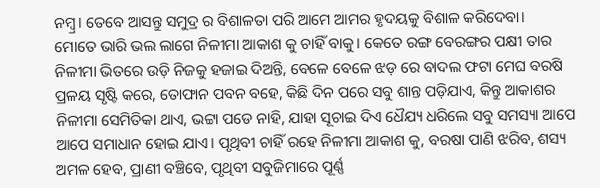ନମ୍ବ୍ର। ତେବେ ଆସନ୍ତୁ ସମୁଦ୍ର ର ବିଶାଳତା ପରି ଆମେ ଆମର ହୃଦୟକୁ ବିଶାଳ କରିଦେବା।
ମୋତେ ଭାରି ଭଲ ଲାଗେ ନିଳୀମା ଆକାଶ କୁ ଚାହିଁ ବାକୁ। କେତେ ରଙ୍ଗ ବେରଙ୍ଗର ପକ୍ଷୀ ତାର ନିଳୀମା ଭିତରେ ଉଡ଼ି ନିଜକୁ ହଜାଇ ଦିଅନ୍ତି, ବେଳେ ବେଳେ ଝଡ଼ ରେ ବାଦଲ ଫଟା ମେଘ ବରଷି ପ୍ରଳୟ ସୃଷ୍ଟି କରେ, ତୋଫାନ ପବନ ବହେ, କିଛି ଦିନ ପରେ ସବୁ ଶାନ୍ତ ପଡ଼ିଯାଏ, କିନ୍ତୁ ଆକାଶର ନିଳୀମା ସେମିତିକା ଥାଏ, ଭଟ୍ଟା ପଡେ ନାହି, ଯାହା ସୂଚାଇ ଦିଏ ଧୈଯ୍ୟ ଧରିଲେ ସବୁ ସମସ୍ୟା ଆପେ ଆପେ ସମାଧାନ ହୋଇ ଯାଏ। ପୃଥିବୀ ଚାହିଁ ରହେ ନିଳୀମା ଆକାଶ କୁ, ବରଷା ପାଣି ଝରିବ, ଶସ୍ୟ ଅମଳ ହେବ, ପ୍ରାଣୀ ବଞ୍ଚିବେ, ପୃଥିବୀ ସବୁଜିମାରେ ପୂର୍ଣ୍ଣ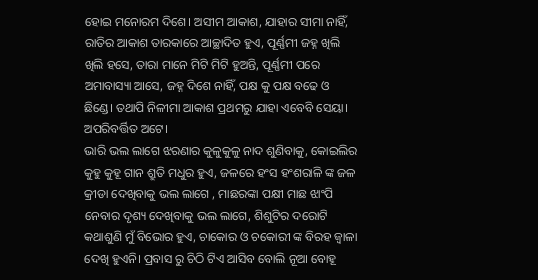ହୋଇ ମନୋରମ ଦିଶେ। ଅସୀମ ଆକାଶ, ଯାହାର ସୀମା ନାହିଁ, ରାତିର ଆକାଶ ତାରକାରେ ଆଚ୍ଛାଦିତ ହୁଏ, ପୂର୍ଣ୍ଣମୀ ଜହ୍ନ ଖିଲି ଖିଲି ହସେ, ତାରା ମାନେ ମିଟି ମିଟି ହୁଅନ୍ତି, ପୂର୍ଣ୍ଣମୀ ପରେ ଅମାବାସ୍ୟା ଆସେ, ଜହ୍ନ ଦିଶେ ନାହିଁ, ପକ୍ଷ କୁ ପକ୍ଷ ବଢେ ଓ ଛିଣ୍ଡେ। ତଥାପି ନିଳୀମା ଆକାଶ ପ୍ରଥମରୁ ଯାହା ଏବେବି ସେୟା। ଅପରିବର୍ତ୍ତିତ ଅଟେ।
ଭାରି ଭଲ ଲାଗେ ଝରଣାର କୁଳୁକୁଳୁ ନାଦ ଶୁଣିବାକୁ, କୋଇଲିର କୁହୁ କୁହୂ ଗାନ ଶ୍ରୁତି ମଧୁର ହୁଏ, ଜଳରେ ହଂସ ହଂଶରାଳି ଙ୍କ ଜଳ କ୍ରୀଡା ଦେଖିବାକୁ ଭଲ ଲାଗେ , ମାଛରଙ୍କା ପକ୍ଷୀ ମାଛ ଝାଂପି ନେବାର ଦୃଶ୍ୟ ଦେଖିବାକୁ ଭଲ ଲାଗେ, ଶିଶୁଟିର ଦରୋଟି କଥାଶୁଣି ମୁଁ ବିଭୋର ହୁଏ, ଚାକୋର ଓ ଚକୋରୀ ଙ୍କ ବିରହ ଜ୍ୱାଳା ଦେଖି ହୁଏନି। ପ୍ରବାସ ରୁ ଚିଠି ଟିଏ ଆସିବ ବୋଲି ନୂଆ ବୋହୂ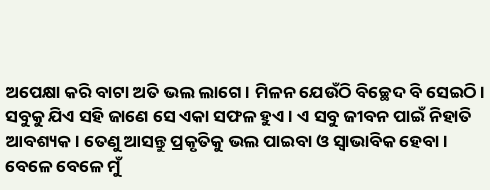ଅପେକ୍ଷା କରି ବାଟା ଅତି ଭଲ ଲାଗେ। ମିଳନ ଯେଉଁଠି ବିଚ୍ଛେଦ ବି ସେଇଠି। ସବୁକୁ ଯିଏ ସହି ଜାଣେ ସେ ଏକା ସଫଳ ହୁଏ। ଏ ସବୁ ଜୀବନ ପାଇଁ ନିହାତି ଆବଶ୍ୟକ। ତେଣୁ ଆସନ୍ତୁ ପ୍ରକୃତିକୁ ଭଲ ପାଇବା ଓ ସ୍ବାଭାବିକ ହେବା।
ବେଳେ ବେଳେ ମୁଁ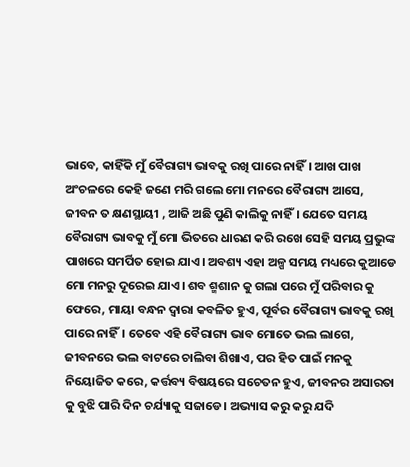ଭାବେ, କାହିଁକି ମୁଁ ବୈରାଗ୍ୟ ଭାବକୁ ରଖି ପାରେ ନାହିଁ। ଆଖ ପାଖ ଅଂଚଳରେ କେହି ଜଣେ ମରି ଗଲେ ମୋ ମନରେ ବୈରାଗ୍ୟ ଆସେ, ଜୀବନ ତ କ୍ଷଣସ୍ଥାୟୀ , ଆଜି ଅଛି ପୁଣି କାଲିକୁ ନାହିଁ। ଯେତେ ସମୟ ବୈରାଗ୍ୟ ଭାବକୁ ମୁଁ ମୋ ଭିତରେ ଧାରଣ କରି ରଖେ ସେହି ସମୟ ପ୍ରଭୁଙ୍କ ପାଖରେ ସମର୍ପିତ ହୋଇ ଯାଏ। ଅବଶ୍ୟ ଏହା ଅଳ୍ପ ସମୟ ମଧ୍ୟରେ କୁଆଡେ ମୋ ମନରୁ ଦୂରେଇ ଯାଏ। ଶବ ଶ୍ମଶାନ କୁ ଗଲା ପରେ ମୁଁ ପରିବାର କୁ ଫେରେ, ମାୟା ବନ୍ଧନ ଦ୍ଵାରା କବଳିତ ହୁଏ, ପୂର୍ବର ବୈରାଗ୍ୟ ଭାବକୁ ରଖି ପାରେ ନାହିଁ। ତେବେ ଏହି ବୈରାଗ୍ୟ ଭାବ ମୋତେ ଭଲ ଲାଗେ, ଜୀବନରେ ଭଲ ବାଟରେ ଚାଲିବା ଶିଖାଏ, ପର ହିତ ପାଇଁ ମନକୁ ନିୟୋଜିତ କରେ, କର୍ତ୍ତବ୍ୟ ବିଷୟରେ ସଚେତନ ହୁଏ, ଜୀବନର ଅସାରତା କୁ ବୁଝି ପାରି ଦିନ ଚର୍ଯ୍ୟାକୁ ସଜାଡେ। ଅଭ୍ୟାସ କରୁ କରୁ ଯଦି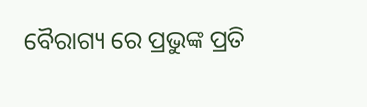ବୈରାଗ୍ୟ ରେ ପ୍ରଭୁଙ୍କ ପ୍ରତି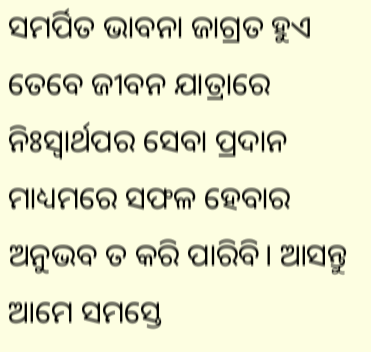ସମର୍ପିତ ଭାବନା ଜାଗ୍ରତ ହୁଏ ତେବେ ଜୀବନ ଯାତ୍ରାରେ ନିଃସ୍ୱାର୍ଥପର ସେବା ପ୍ରଦାନ ମାଧ୍ୟମରେ ସଫଳ ହେବାର ଅନୁଭବ ତ କରି ପାରିବି। ଆସନ୍ତୁ ଆମେ ସମସ୍ତେ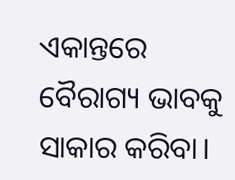ଏକାନ୍ତରେ ବୈରାଗ୍ୟ ଭାବକୁ ସାକାର କରିବା।